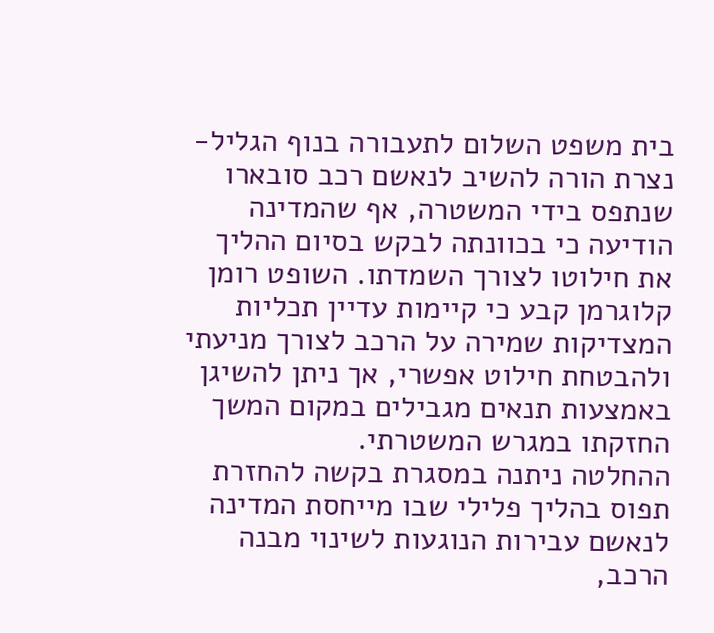בית משפט השלום לתעבורה בנוף הגליל-נצרת הורה להשיב לנאשם רכב סובארו שנתפס בידי המשטרה, אף שהמדינה הודיעה כי בכוונתה לבקש בסיום ההליך את חילוטו לצורך השמדתו. השופט רומן קלוגרמן קבע כי קיימות עדיין תכליות המצדיקות שמירה על הרכב לצורך מניעתי ולהבטחת חילוט אפשרי, אך ניתן להשיגן באמצעות תנאים מגבילים במקום המשך החזקתו במגרש המשטרתי.
ההחלטה ניתנה במסגרת בקשה להחזרת תפוס בהליך פלילי שבו מייחסת המדינה לנאשם עבירות הנוגעות לשינוי מבנה הרכב,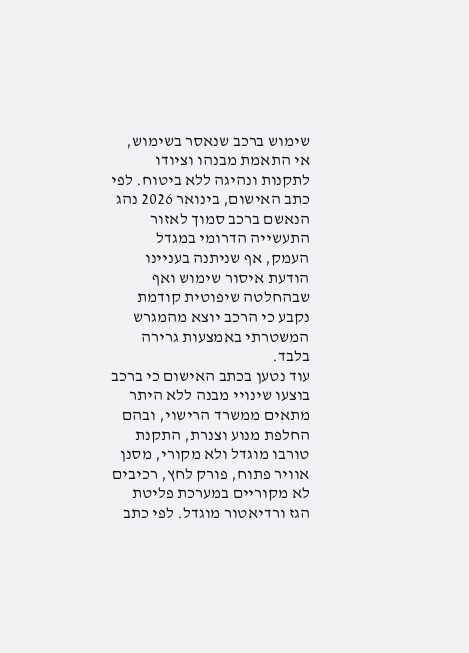שימוש ברכב שנאסר בשימוש, אי התאמת מבנהו וציודו לתקנות ונהיגה ללא ביטוח. לפי כתב האישום, בינואר 2026 נהג הנאשם ברכב סמוך לאזור התעשייה הדרומי במגדל העמק, אף שניתנה בעניינו הודעת איסור שימוש ואף שבהחלטה שיפוטית קודמת נקבע כי הרכב יוצא מהמגרש המשטרתי באמצעות גרירה בלבד.
עוד נטען בכתב האישום כי ברכב בוצעו שינויי מבנה ללא היתר מתאים ממשרד הרישוי, ובהם החלפת מנוע וצנרת, התקנת טורבו מוגדל ולא מקורי, מסנן אוויר פתוח, פורק לחץ, רכיבים לא מקוריים במערכת פליטת הגז ורדיאטור מוגדל. לפי כתב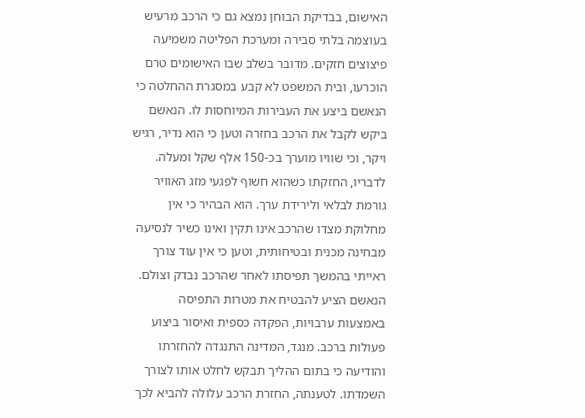האישום, בבדיקת הבוחן נמצא גם כי הרכב מרעיש בעוצמה בלתי סבירה ומערכת הפליטה משמיעה פיצוצים חזקים. מדובר בשלב שבו האישומים טרם הוכרעו, ובית המשפט לא קבע במסגרת ההחלטה כי הנאשם ביצע את העבירות המיוחסות לו. הנאשם ביקש לקבל את הרכב בחזרה וטען כי הוא נדיר, רגיש ויקר, וכי שוויו מוערך בכ-150 אלף שקל ומעלה. לדבריו, החזקתו כשהוא חשוף לפגעי מזג האוויר גורמת לבלאי ולירידת ערך. הוא הבהיר כי אין מחלוקת מצדו שהרכב אינו תקין ואינו כשיר לנסיעה מבחינה מכנית ובטיחותית, וטען כי אין עוד צורך ראייתי בהמשך תפיסתו לאחר שהרכב נבדק וצולם.
הנאשם הציע להבטיח את מטרות התפיסה באמצעות ערבויות, הפקדה כספית ואיסור ביצוע פעולות ברכב. מנגד, המדינה התנגדה להחזרתו והודיעה כי בתום ההליך תבקש לחלט אותו לצורך השמדתו. לטענתה, החזרת הרכב עלולה להביא לכך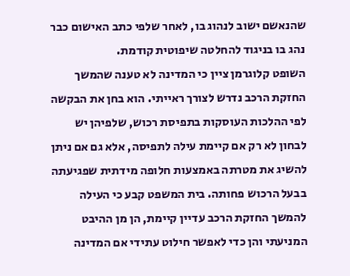שהנאשם ישוב לנהוג בו, לאחר שלפי כתב האישום כבר נהג בו בניגוד להחלטה שיפוטית קודמת.
השופט קלוגרמן ציין כי המדינה לא טענה שהמשך החזקת הרכב נדרש לצורך ראייתי. הוא בחן את הבקשה לפי ההלכות העוסקות בתפיסת רכוש, שלפיהן יש לבחון לא רק אם קיימת עילה לתפיסה, אלא גם אם ניתן להשיג את מטרתה באמצעות חלופה מידתית שפגיעתה בבעל הרכוש פחותה. בית המשפט קבע כי העילה להמשך החזקת הרכב עדיין קיימת, הן מן ההיבט המניעתי והן כדי לאפשר חילוט עתידי אם המדינה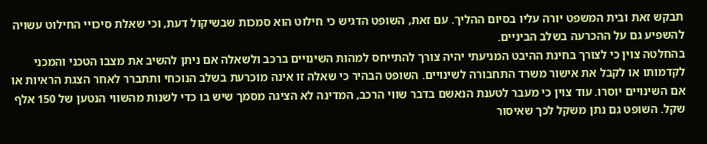תבקש זאת ובית המשפט יורה עליו בסיום ההליך. עם זאת, השופט הדגיש כי חילוט הוא סמכות שבשיקול דעת, וכי שאלת סיכויי החילוט עשויה להשפיע גם על ההכרעה בשלב הביניים.
בהחלטה צוין כי לצורך בחינת ההיבט המניעתי יהיה צורך להתייחס למהות השינויים ברכב ולשאלה אם ניתן להשיב את מצבו הטכני והמכני לקדמותו או לקבל את אישור משרד התחבורה לשינויים. השופט הבהיר כי שאלה זו אינה מוכרעת בשלב הנוכחי ותתברר לאחר הצגת הראיות או אם השינויים יוסרו. עוד צוין כי מעבר לטענת הנאשם בדבר שווי הרכב, המדינה לא הציגה מסמך שיש בו כדי לשנות מהשווי הנטען של 150 אלף שקל. השופט גם נתן משקל לכך שאיסור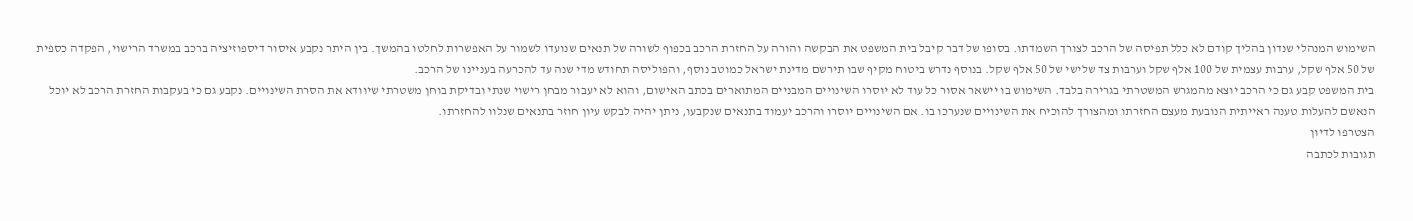השימוש המנהלי שנדון בהליך קודם לא כלל תפיסה של הרכב לצורך השמדתו. בסופו של דבר קיבל בית המשפט את הבקשה והורה על החזרת הרכב בכפוף לשורה של תנאים שנועדו לשמור על האפשרות לחלטו בהמשך. בין היתר נקבע איסור דיספוזיציה ברכב במשרד הרישוי, הפקדה כספית של 50 אלף שקל, ערבות עצמית של 100 אלף שקל וערבות צד שלישי של 50 אלף שקל. בנוסף נדרש ביטוח מקיף שבו תירשם מדינת ישראל כמוטב נוסף, והפוליסה תחודש מדי שנה עד להכרעה בעניינו של הרכב.
בית המשפט קבע גם כי הרכב יוצא מהמגרש המשטרתי בגרירה בלבד. השימוש בו יישאר אסור כל עוד לא יוסרו השינויים המבניים המתוארים בכתב האישום, והוא לא יעבור מבחן רישוי שנתי ובדיקת בוחן משטרתי שיוודא את הסרת השינויים. נקבע גם כי בעקבות החזרת הרכב לא יוכל הנאשם להעלות טענה ראייתית הנובעת מעצם החזרתו ומהצורך להוכיח את השינויים שנערכו בו. אם השינויים יוסרו והרכב יעמוד בתנאים שנקבעו, ניתן יהיה לבקש עיון חוזר בתנאים שנלוו להחזרתו.
הצטרפו לדיון
תגובות לכתבה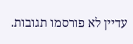עדיין לא פורסמו תגובות.